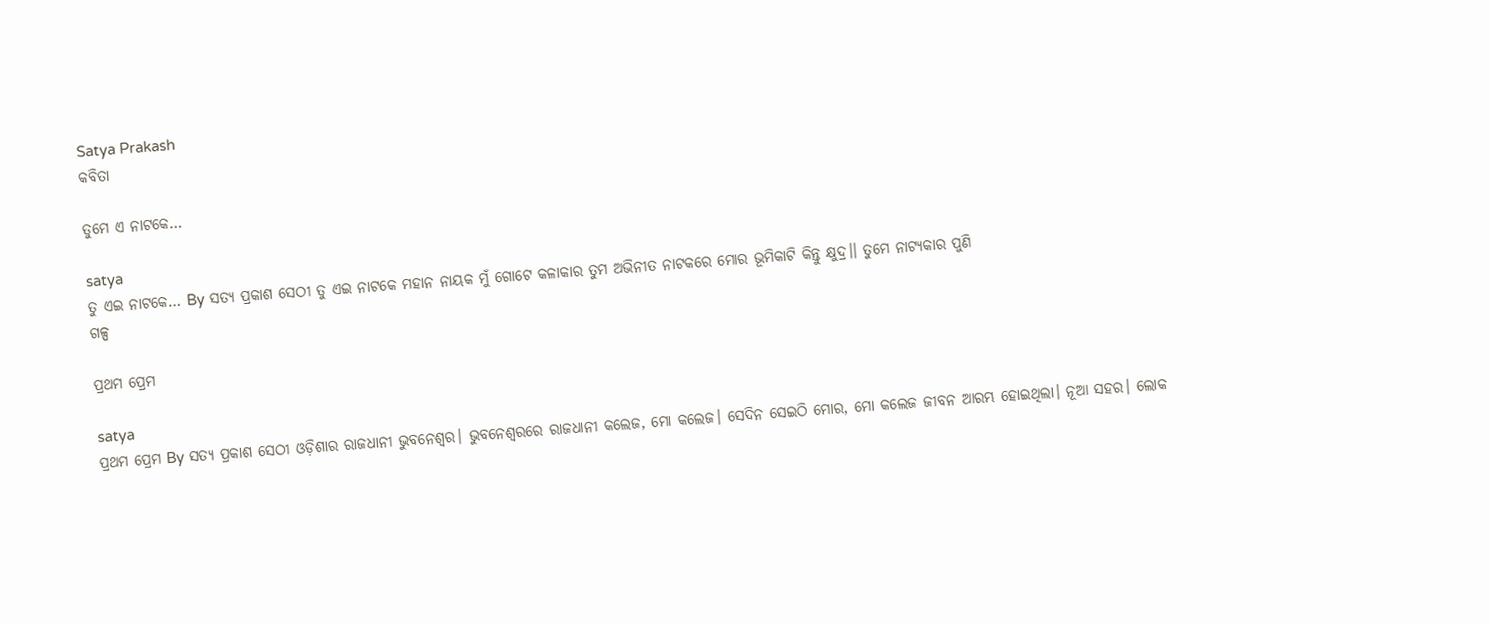Satya Prakash
କବିତା

ତୁମେ ଏ ନାଟକେ…

satya
ତୁ ଏଇ ନାଟକେ… By ସତ୍ୟ ପ୍ରକାଶ ସେଠୀ ତୁ ଏଇ ନାଟକେ ମହାନ ନାୟକ ମୁଁ ଗୋଟେ କଳାକାର ତୁମ ଅଭିନୀତ ନାଟକରେ ମୋର ଭୂମିକାଟି କିନ୍ତୁ କ୍ଷୁଦ୍ର।। ତୁମେ ନାଟ୍ୟକାର ପୁଣି
ଗଳ୍ପ

ପ୍ରଥମ ପ୍ରେମ

satya
ପ୍ରଥମ ପ୍ରେମ By ସତ୍ୟ ପ୍ରକାଶ ସେଠୀ ଓଡ଼ିଶାର ରାଜଧାନୀ ଭୁବନେଶ୍ଵର। ଭୁବନେଶ୍ବରରେ ରାଜଧାନୀ କଲେଜ, ମୋ କଲେଜ। ସେଦିନ ସେଇଠି ମୋର, ମୋ କଲେଜ ଜୀବନ ଆରମ୍ଭ ହୋଇଥିଲା। ନୂଆ ସହର। ଲୋକ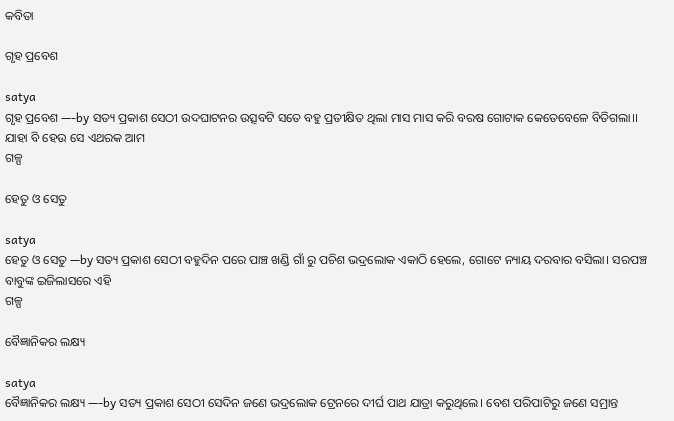କବିତା

ଗୃହ ପ୍ରବେଶ

satya
ଗୃହ ପ୍ରବେଶ —-by ସତ୍ୟ ପ୍ରକାଶ ସେଠୀ ଉଦଘାଟନର ଉତ୍ସବଟି ସତେ ବହୁ ପ୍ରତୀକ୍ଷିତ ଥିଲା ମାସ ମାସ କରି ବରଷ ଗୋଟାକ କେତେବେଳେ ବିତିଗଲା।। ଯାହା ବି ହେଉ ସେ ଏଥରକ ଆମ
ଗଳ୍ପ

ହେତୁ ଓ ସେତୁ

satya
ହେତୁ ଓ ସେତୁ —by ସତ୍ୟ ପ୍ରକାଶ ସେଠୀ ବହୁଦିନ ପରେ ପାଞ୍ଚ ଖଣ୍ଡି ଗାଁ ରୁ ପଚିଶ ଭଦ୍ରଲୋକ ଏକାଠି ହେଲେ, ଗୋଟେ ନ୍ୟାୟ ଦରବାର ବସିଲା। ସରପଞ୍ଚ ବାବୁଙ୍କ ଇଜିଲାସରେ ଏହି
ଗଳ୍ପ

ବୈଜ୍ଞାନିକର ଲକ୍ଷ୍ୟ

satya
ବୈଜ୍ଞାନିକର ଲକ୍ଷ୍ୟ —-by ସତ୍ୟ ପ୍ରକାଶ ସେଠୀ ସେଦିନ ଜଣେ ଭଦ୍ରଲୋକ ଟ୍ରେନରେ ଦୀର୍ଘ ପାଥ ଯାତ୍ରା କରୁଥିଲେ। ବେଶ ପରିପାଟିରୁ ଜଣେ ସମ୍ରାନ୍ତ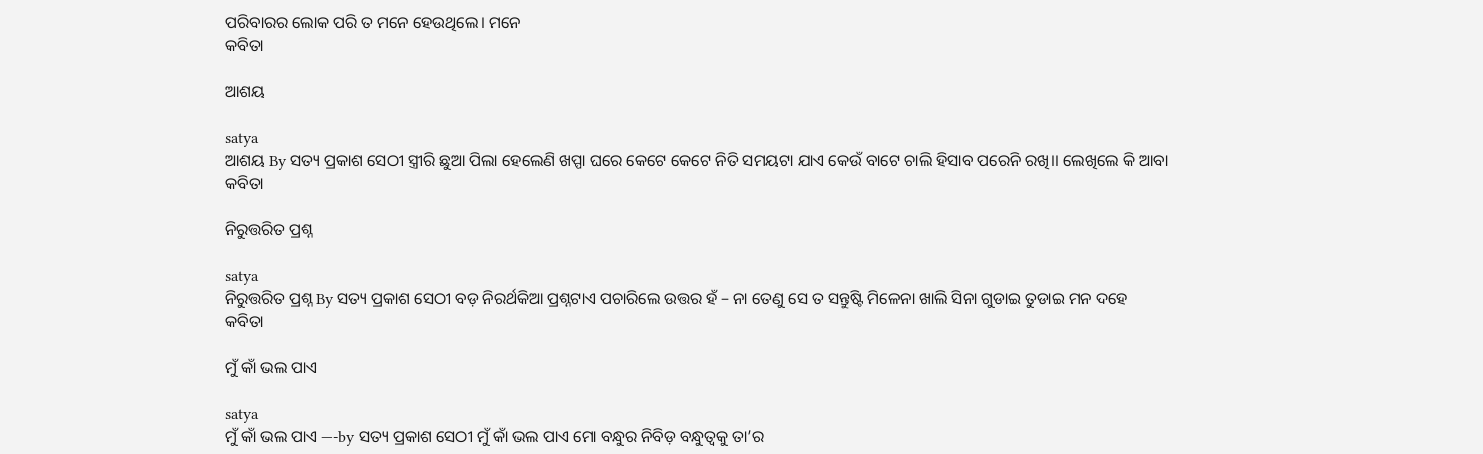ପରିବାରର ଲୋକ ପରି ତ ମନେ ହେଉଥିଲେ। ମନେ
କବିତା

ଆଶୟ

satya
ଆଶୟ By ସତ୍ୟ ପ୍ରକାଶ ସେଠୀ ସ୍ତ୍ରୀରି ଛୁଆ ପିଲା ହେଲେଣି ଖପ୍ପା ଘରେ କେଟେ କେଟେ ନିତି ସମୟଟା ଯାଏ କେଉଁ ବାଟେ ଚାଲି ହିସାବ ପରେନି ରଖି।। ଲେଖିଲେ କି ଆବା
କବିତା

ନିରୁତ୍ତରିତ ପ୍ରଶ୍ନ

satya
ନିରୁତ୍ତରିତ ପ୍ରଶ୍ନ By ସତ୍ୟ ପ୍ରକାଶ ସେଠୀ ବଡ଼ ନିରର୍ଥକିଆ ପ୍ରଶ୍ନଟାଏ ପଚାରିଲେ ଉତ୍ତର ହଁ – ନା ତେଣୁ ସେ ତ ସନ୍ତୁଷ୍ଟି ମିଳେନା ଖାଲି ସିନା ଗୁଡାଇ ତୁଡାଇ ମନ ଦହେ
କବିତା

ମୁଁ କାଁ ଭଲ ପାଏ

satya
ମୁଁ କାଁ ଭଲ ପାଏ —-by ସତ୍ୟ ପ୍ରକାଶ ସେଠୀ ମୁଁ କାଁ ଭଲ ପାଏ ମୋ ବନ୍ଧୁର ନିବିଡ଼ ବନ୍ଧୁତ୍ୱକୁ ତା’ର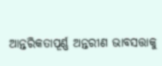ଆନ୍ତରିକତାପୂର୍ଣ୍ଣ ଅନ୍ତରୀଣ ଭାବସତ୍ତାକୁ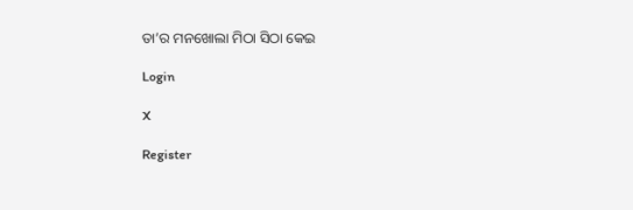ତା’ର ମନଖୋଲା ମିଠା ସିଠା କେଇ

Login

X

Register